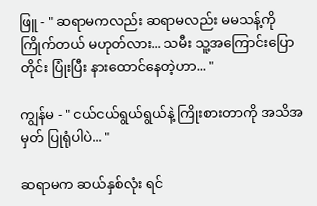ဖြူ - " ဆရာမကလည်း ဆရာမလည်း မမသန့်ကို ကြိုက်တယ် မဟုတ်လား... သမီး သူ့အကြောင်းပြောတိုင်း ပြုံးပြီး နားထောင်နေတဲ့ဟာ... "

ကျွန်မ - " ငယ်ငယ်ရွယ်ရွယ်နဲ့ ကြိုးစားတာကို အသိအမှတ် ပြုရုံပါပဲ... "

ဆရာမက ဆယ်နှစ်လုံး ရင်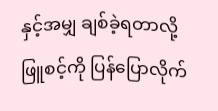နှင့်အမျှ ချစ်ခဲ့ရတာလို့ ဖြူစင့်ကို ပြန်ပြောလိုက်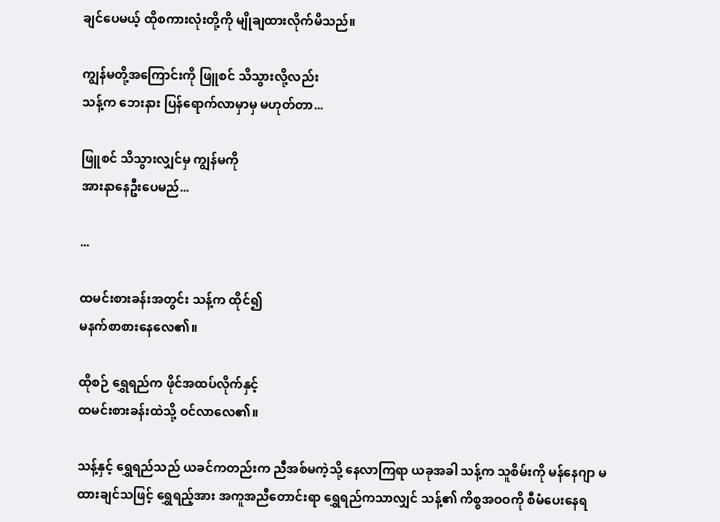ချင်ပေမယ့် ထိုစကားလုံးတို့ကို မျိုချထားလိုက်မိသည်။

ကျွန်မတို့အကြောင်းကို ဖြူစင် သိသွားလို့လည်း
သန့်က ဘေးနား ပြန်ရောက်လာမှာမှ မဟုတ်တာ...

ဖြူစင် သိသွားလျှင်မှ ကျွန်မကို
အားနာနေဦးပေမည်...

...

ထမင်းစားခန်းအတွင်း သန့်က ထိုင်၍
မနက်စာစားနေလေ၏။

ထိုစဉ် ရွှေရည်က ဖိုင်အထပ်လိုက်နှင့်
ထမင်းစားခန်းထဲသို့ ဝင်လာလေ၏။

သန့်နှင့် ရွှေရည်သည် ယခင်ကတည်းက ညီအစ်မကဲ့သို့ နေလာကြရာ ယခုအခါ သန့်က သူစိမ်းကို မန်နေဂျာ မထားချင်သဖြင့် ရွှေရည့်အား အကူအညီတောင်းရာ ရွှေရည်ကသာလျှင် သန့်၏ ကိစ္စအဝဝကို စီမံပေးနေရ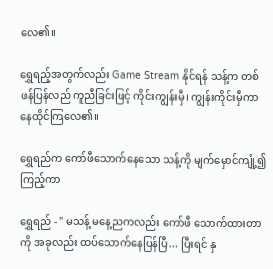လေ၏။

ရွှေရည့်အတွက်လည်း Game Stream နိုင်ရန် သန့်က တစ်ဖန်ပြန်လည် ကူညီခြင်းဖြင့် ကိုင်းကျွန်းမှီ၊ ကျွန်းကိုင်းမှီကာ နေထိုင်ကြလေ၏။

ရွှေရည်က ကော်ဖီသောက်နေသော သန့်ကို မျက်မှောင်ကျုံ့၍ ကြည့်ကာ

ရွှေရည် - " မသန့် မနေ့ညကလည်း ကော်ဖီ သောက်ထားတာကို အခုလည်း ထပ်သောက်နေပြန်ပြီ... ပြီးရင် နှ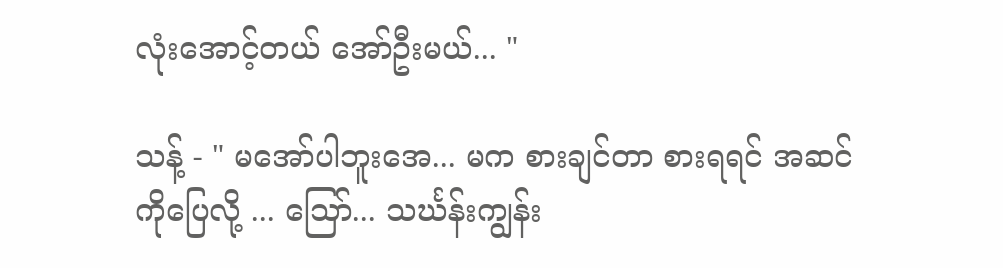လုံးအောင့်တယ် အော်ဦးမယ်... "

သန့် - " မအော်ပါဘူးအေ... မက စားချင်တာ စားရရင် အဆင်ကိုပြေလို့ ... သြော်... သင်္ဃန်းကျွန်း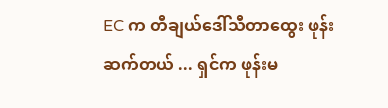EC က တီချယ်ဒေါ်သီတာထွေး ဖုန်းဆက်တယ် ... ရှင်က ဖုန်းမ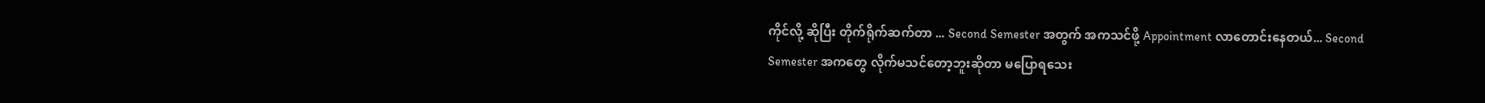ကိုင်လို့ ဆိုပြီး တိုက်ရိုက်ဆက်တာ ... Second Semester အတွက် အကသင်ဖို့ Appointment လာတောင်းနေတယ်... Second Semester အကတွေ လိုက်မသင်တော့ဘူးဆိုတာ မပြောရသေး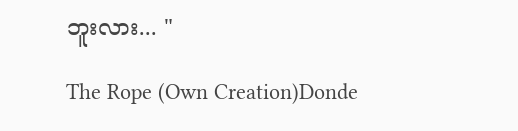ဘူးလား... "

The Rope (Own Creation)Donde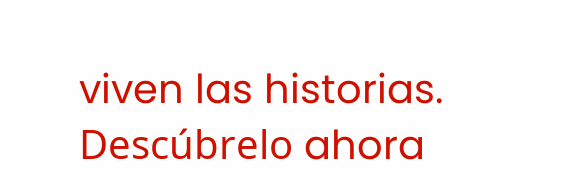viven las historias. Descúbrelo ahora